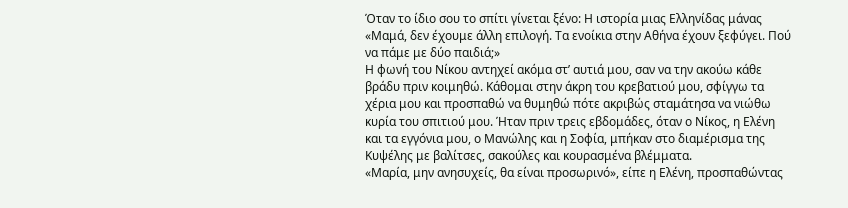Όταν το ίδιο σου το σπίτι γίνεται ξένο: Η ιστορία μιας Ελληνίδας μάνας
«Μαμά, δεν έχουμε άλλη επιλογή. Τα ενοίκια στην Αθήνα έχουν ξεφύγει. Πού να πάμε με δύο παιδιά;»
Η φωνή του Νίκου αντηχεί ακόμα στ’ αυτιά μου, σαν να την ακούω κάθε βράδυ πριν κοιμηθώ. Κάθομαι στην άκρη του κρεβατιού μου, σφίγγω τα χέρια μου και προσπαθώ να θυμηθώ πότε ακριβώς σταμάτησα να νιώθω κυρία του σπιτιού μου. Ήταν πριν τρεις εβδομάδες, όταν ο Νίκος, η Ελένη και τα εγγόνια μου, ο Μανώλης και η Σοφία, μπήκαν στο διαμέρισμα της Κυψέλης με βαλίτσες, σακούλες και κουρασμένα βλέμματα.
«Μαρία, μην ανησυχείς, θα είναι προσωρινό», είπε η Ελένη, προσπαθώντας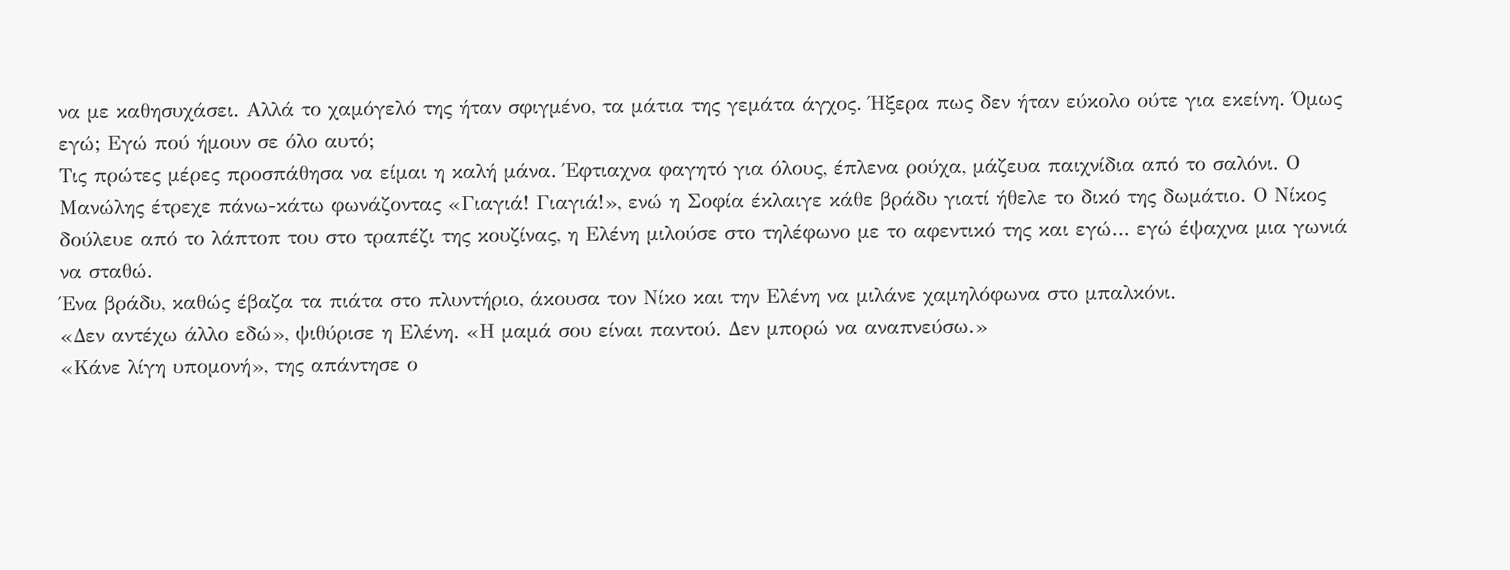να με καθησυχάσει. Αλλά το χαμόγελό της ήταν σφιγμένο, τα μάτια της γεμάτα άγχος. Ήξερα πως δεν ήταν εύκολο ούτε για εκείνη. Όμως εγώ; Εγώ πού ήμουν σε όλο αυτό;
Τις πρώτες μέρες προσπάθησα να είμαι η καλή μάνα. Έφτιαχνα φαγητό για όλους, έπλενα ρούχα, μάζευα παιχνίδια από το σαλόνι. Ο Μανώλης έτρεχε πάνω-κάτω φωνάζοντας «Γιαγιά! Γιαγιά!», ενώ η Σοφία έκλαιγε κάθε βράδυ γιατί ήθελε το δικό της δωμάτιο. Ο Νίκος δούλευε από το λάπτοπ του στο τραπέζι της κουζίνας, η Ελένη μιλούσε στο τηλέφωνο με το αφεντικό της και εγώ… εγώ έψαχνα μια γωνιά να σταθώ.
Ένα βράδυ, καθώς έβαζα τα πιάτα στο πλυντήριο, άκουσα τον Νίκο και την Ελένη να μιλάνε χαμηλόφωνα στο μπαλκόνι.
«Δεν αντέχω άλλο εδώ», ψιθύρισε η Ελένη. «Η μαμά σου είναι παντού. Δεν μπορώ να αναπνεύσω.»
«Κάνε λίγη υπομονή», της απάντησε ο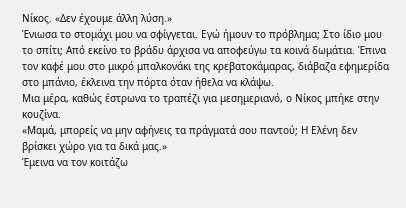Νίκος. «Δεν έχουμε άλλη λύση.»
Ένιωσα το στομάχι μου να σφίγγεται. Εγώ ήμουν το πρόβλημα; Στο ίδιο μου το σπίτι; Από εκείνο το βράδυ άρχισα να αποφεύγω τα κοινά δωμάτια. Έπινα τον καφέ μου στο μικρό μπαλκονάκι της κρεβατοκάμαρας, διάβαζα εφημερίδα στο μπάνιο, έκλεινα την πόρτα όταν ήθελα να κλάψω.
Μια μέρα, καθώς έστρωνα το τραπέζι για μεσημεριανό, ο Νίκος μπήκε στην κουζίνα.
«Μαμά, μπορείς να μην αφήνεις τα πράγματά σου παντού; Η Ελένη δεν βρίσκει χώρο για τα δικά μας.»
Έμεινα να τον κοιτάζω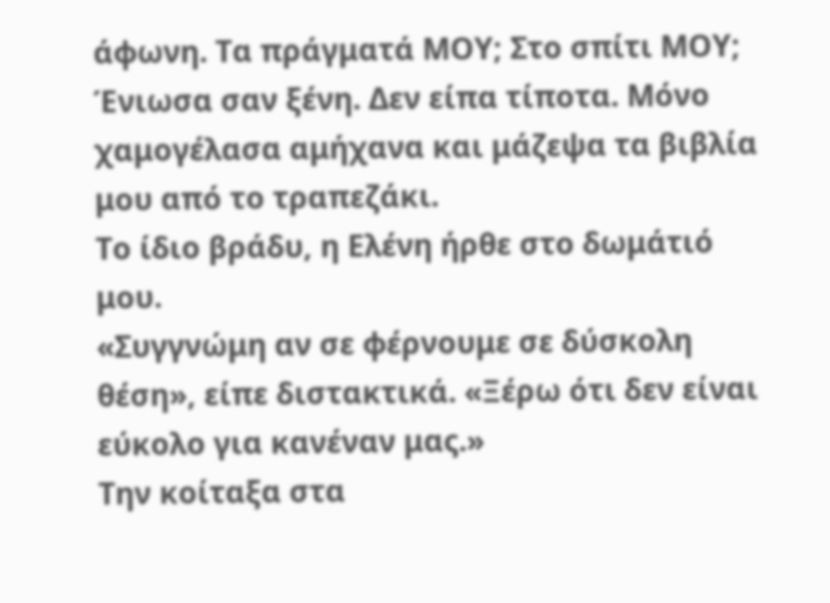άφωνη. Τα πράγματά ΜΟΥ; Στο σπίτι ΜΟΥ; Ένιωσα σαν ξένη. Δεν είπα τίποτα. Μόνο χαμογέλασα αμήχανα και μάζεψα τα βιβλία μου από το τραπεζάκι.
Το ίδιο βράδυ, η Ελένη ήρθε στο δωμάτιό μου.
«Συγγνώμη αν σε φέρνουμε σε δύσκολη θέση», είπε διστακτικά. «Ξέρω ότι δεν είναι εύκολο για κανέναν μας.»
Την κοίταξα στα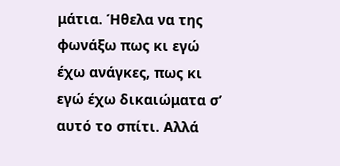μάτια. Ήθελα να της φωνάξω πως κι εγώ έχω ανάγκες, πως κι εγώ έχω δικαιώματα σ’ αυτό το σπίτι. Αλλά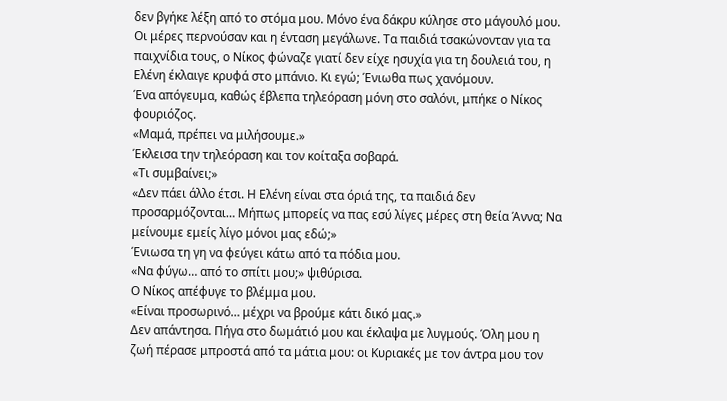δεν βγήκε λέξη από το στόμα μου. Μόνο ένα δάκρυ κύλησε στο μάγουλό μου.
Οι μέρες περνούσαν και η ένταση μεγάλωνε. Τα παιδιά τσακώνονταν για τα παιχνίδια τους, ο Νίκος φώναζε γιατί δεν είχε ησυχία για τη δουλειά του, η Ελένη έκλαιγε κρυφά στο μπάνιο. Κι εγώ; Ένιωθα πως χανόμουν.
Ένα απόγευμα, καθώς έβλεπα τηλεόραση μόνη στο σαλόνι, μπήκε ο Νίκος φουριόζος.
«Μαμά, πρέπει να μιλήσουμε.»
Έκλεισα την τηλεόραση και τον κοίταξα σοβαρά.
«Τι συμβαίνει;»
«Δεν πάει άλλο έτσι. Η Ελένη είναι στα όριά της, τα παιδιά δεν προσαρμόζονται… Μήπως μπορείς να πας εσύ λίγες μέρες στη θεία Άννα; Να μείνουμε εμείς λίγο μόνοι μας εδώ;»
Ένιωσα τη γη να φεύγει κάτω από τα πόδια μου.
«Να φύγω… από το σπίτι μου;» ψιθύρισα.
Ο Νίκος απέφυγε το βλέμμα μου.
«Είναι προσωρινό… μέχρι να βρούμε κάτι δικό μας.»
Δεν απάντησα. Πήγα στο δωμάτιό μου και έκλαψα με λυγμούς. Όλη μου η ζωή πέρασε μπροστά από τα μάτια μου: οι Κυριακές με τον άντρα μου τον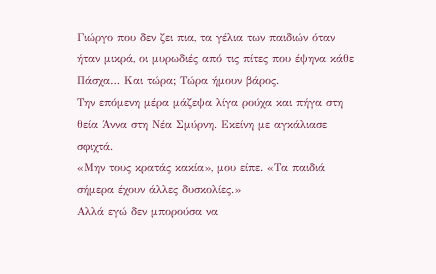Γιώργο που δεν ζει πια, τα γέλια των παιδιών όταν ήταν μικρά, οι μυρωδιές από τις πίτες που έψηνα κάθε Πάσχα… Και τώρα; Τώρα ήμουν βάρος.
Την επόμενη μέρα μάζεψα λίγα ρούχα και πήγα στη θεία Άννα στη Νέα Σμύρνη. Εκείνη με αγκάλιασε σφιχτά.
«Μην τους κρατάς κακία», μου είπε. «Τα παιδιά σήμερα έχουν άλλες δυσκολίες.»
Αλλά εγώ δεν μπορούσα να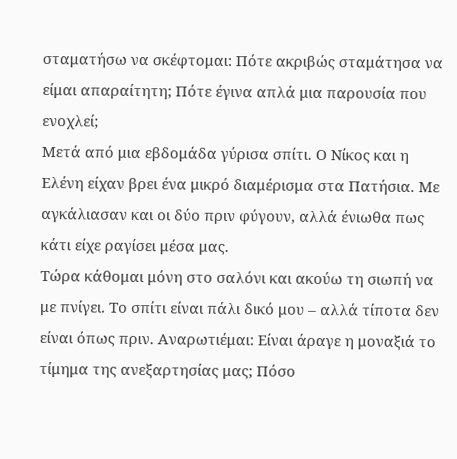σταματήσω να σκέφτομαι: Πότε ακριβώς σταμάτησα να είμαι απαραίτητη; Πότε έγινα απλά μια παρουσία που ενοχλεί;
Μετά από μια εβδομάδα γύρισα σπίτι. Ο Νίκος και η Ελένη είχαν βρει ένα μικρό διαμέρισμα στα Πατήσια. Με αγκάλιασαν και οι δύο πριν φύγουν, αλλά ένιωθα πως κάτι είχε ραγίσει μέσα μας.
Τώρα κάθομαι μόνη στο σαλόνι και ακούω τη σιωπή να με πνίγει. Το σπίτι είναι πάλι δικό μου – αλλά τίποτα δεν είναι όπως πριν. Αναρωτιέμαι: Είναι άραγε η μοναξιά το τίμημα της ανεξαρτησίας μας; Πόσο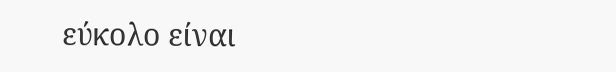εύκολο είναι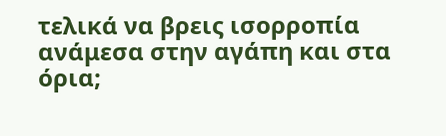τελικά να βρεις ισορροπία ανάμεσα στην αγάπη και στα όρια;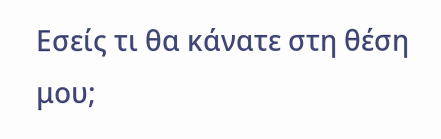Εσείς τι θα κάνατε στη θέση μου;